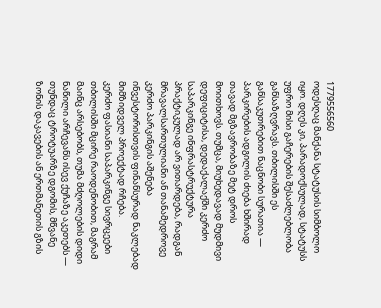1779556560
ოდესღაც მანქანა სტატუსის სიმბოლო იყო. დღეს კი, პარადოქსულად, სტატუსს უფრო მისი გაჩერების შესაძლებლობა განსაზღვრავს. თბილისში ეს განსაკუთრებით ნაცნობი სურათია — პარკირების ადგილის ძიება ხშირად თავად მგზავრობაზე მეტ დროს მოითხოვს. თუმცა, მიუხედავად მუდმივი დეფიციტისა, დედაქალაქში კერძო საპარკინგე ინფრასტრუქტურა პრაქტიკულად არ ვითარდება, რადგან მრავალსართულიანი ან თანამედროვე კერძო პარკინგის აშენება ინვესტორისთვის ფინანსურად ნაკლებად მიმზიდველ პროექტად რჩება.
კერძო ფასიანი საპარკინგე სივრცეები თბილისში მცირე რაოდენობით, მაგრამ მაინც არსებობს, თუმა მძღოლების დიდი ნაწილი არჩევანს ისევ ქუჩაზე აკეთებს — თუნდაც ტროტუარზე დგომის, მწვანე ზონის დაკავების ან ერთმანეთის გზის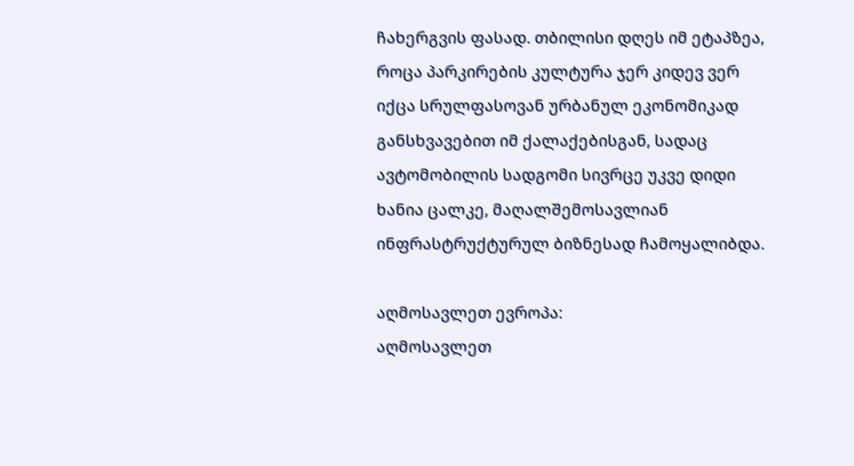ჩახერგვის ფასად. თბილისი დღეს იმ ეტაპზეა, როცა პარკირების კულტურა ჯერ კიდევ ვერ იქცა სრულფასოვან ურბანულ ეკონომიკად განსხვავებით იმ ქალაქებისგან, სადაც ავტომობილის სადგომი სივრცე უკვე დიდი ხანია ცალკე, მაღალშემოსავლიან ინფრასტრუქტურულ ბიზნესად ჩამოყალიბდა.

აღმოსავლეთ ევროპა:
აღმოსავლეთ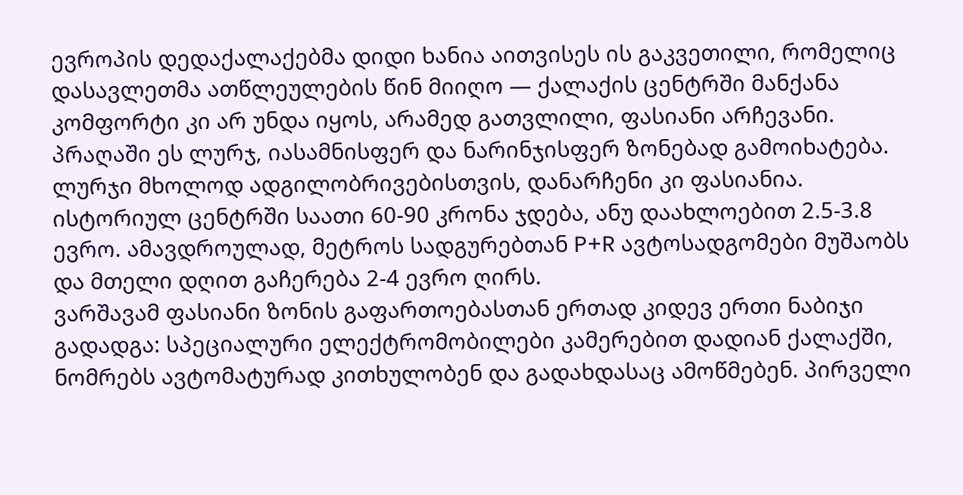ევროპის დედაქალაქებმა დიდი ხანია აითვისეს ის გაკვეთილი, რომელიც დასავლეთმა ათწლეულების წინ მიიღო — ქალაქის ცენტრში მანქანა კომფორტი კი არ უნდა იყოს, არამედ გათვლილი, ფასიანი არჩევანი. პრაღაში ეს ლურჯ, იასამნისფერ და ნარინჯისფერ ზონებად გამოიხატება. ლურჯი მხოლოდ ადგილობრივებისთვის, დანარჩენი კი ფასიანია. ისტორიულ ცენტრში საათი 60-90 კრონა ჯდება, ანუ დაახლოებით 2.5-3.8 ევრო. ამავდროულად, მეტროს სადგურებთან P+R ავტოსადგომები მუშაობს და მთელი დღით გაჩერება 2-4 ევრო ღირს.
ვარშავამ ფასიანი ზონის გაფართოებასთან ერთად კიდევ ერთი ნაბიჯი გადადგა: სპეციალური ელექტრომობილები კამერებით დადიან ქალაქში, ნომრებს ავტომატურად კითხულობენ და გადახდასაც ამოწმებენ. პირველი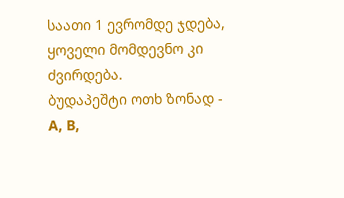საათი 1 ევრომდე ჯდება, ყოველი მომდევნო კი ძვირდება.
ბუდაპეშტი ოთხ ზონად - A, B,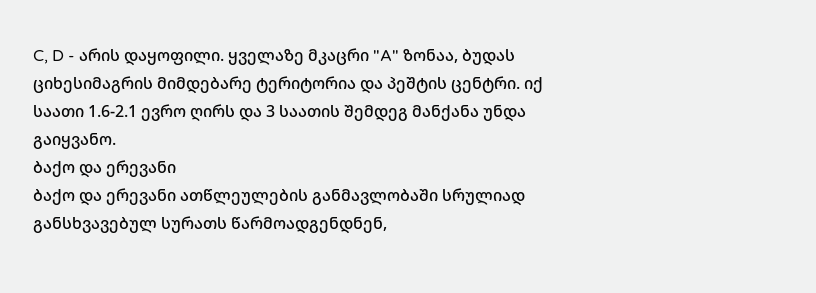C, D - არის დაყოფილი. ყველაზე მკაცრი "A" ზონაა, ბუდას ციხესიმაგრის მიმდებარე ტერიტორია და პეშტის ცენტრი. იქ საათი 1.6-2.1 ევრო ღირს და 3 საათის შემდეგ მანქანა უნდა გაიყვანო.
ბაქო და ერევანი
ბაქო და ერევანი ათწლეულების განმავლობაში სრულიად განსხვავებულ სურათს წარმოადგენდნენ,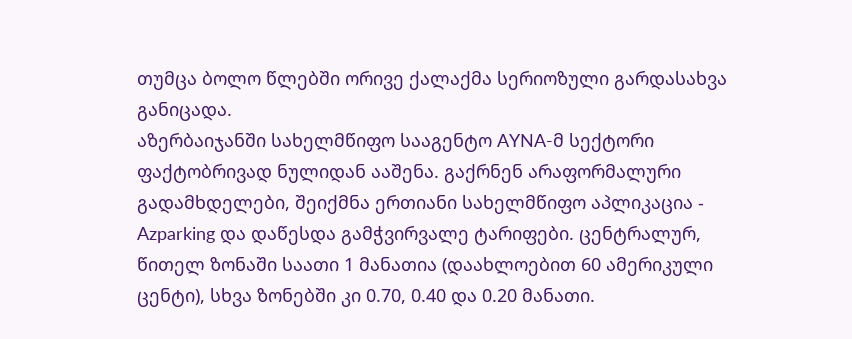თუმცა ბოლო წლებში ორივე ქალაქმა სერიოზული გარდასახვა განიცადა.
აზერბაიჯანში სახელმწიფო სააგენტო AYNA-მ სექტორი ფაქტობრივად ნულიდან ააშენა. გაქრნენ არაფორმალური გადამხდელები, შეიქმნა ერთიანი სახელმწიფო აპლიკაცია - Azparking და დაწესდა გამჭვირვალე ტარიფები. ცენტრალურ, წითელ ზონაში საათი 1 მანათია (დაახლოებით 60 ამერიკული ცენტი), სხვა ზონებში კი 0.70, 0.40 და 0.20 მანათი.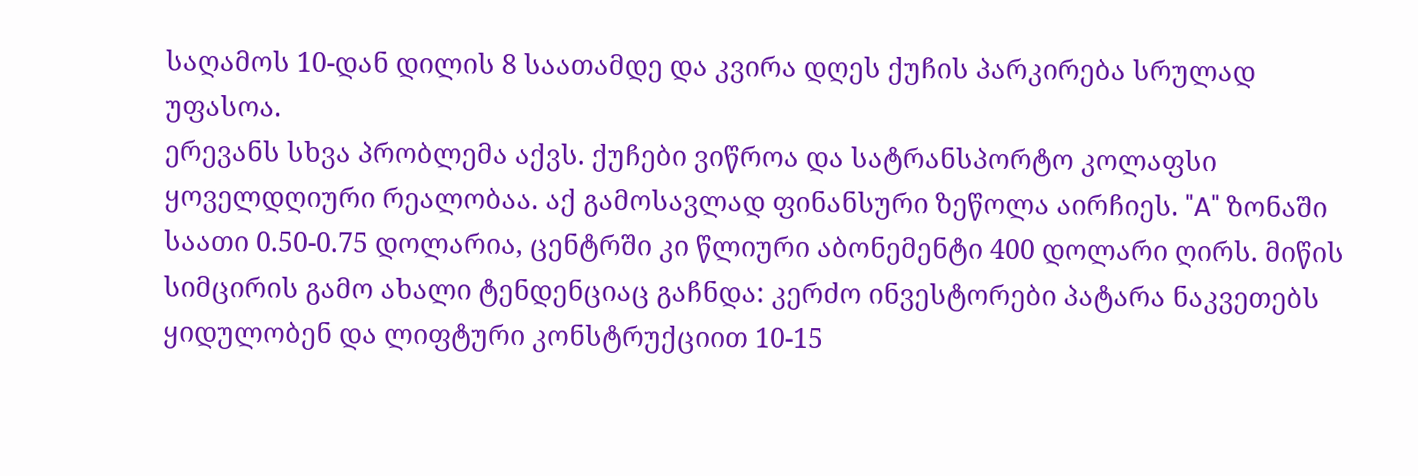საღამოს 10-დან დილის 8 საათამდე და კვირა დღეს ქუჩის პარკირება სრულად უფასოა.
ერევანს სხვა პრობლემა აქვს. ქუჩები ვიწროა და სატრანსპორტო კოლაფსი ყოველდღიური რეალობაა. აქ გამოსავლად ფინანსური ზეწოლა აირჩიეს. "A" ზონაში საათი 0.50-0.75 დოლარია, ცენტრში კი წლიური აბონემენტი 400 დოლარი ღირს. მიწის სიმცირის გამო ახალი ტენდენციაც გაჩნდა: კერძო ინვესტორები პატარა ნაკვეთებს ყიდულობენ და ლიფტური კონსტრუქციით 10-15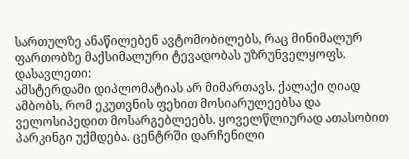სართულზე ანაწილებენ ავტომობილებს, რაც მინიმალურ ფართობზე მაქსიმალური ტევადობას უზრუნველყოფს.
დასავლეთი:
ამსტერდამი დიპლომატიას არ მიმართავს. ქალაქი ღიად ამბობს, რომ ეკუთვნის ფეხით მოსიარულეებსა და ველოსიპედით მოსარგებლეებს. ყოველწლიურად ათასობით პარკინგი უქმდება. ცენტრში დარჩენილი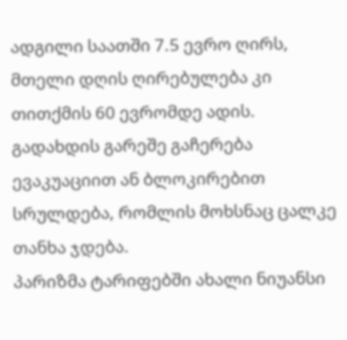ადგილი საათში 7.5 ევრო ღირს, მთელი დღის ღირებულება კი თითქმის 60 ევრომდე ადის. გადახდის გარეშე გაჩერება ევაკუაციით ან ბლოკირებით სრულდება, რომლის მოხსნაც ცალკე თანხა ჯდება.
პარიზმა ტარიფებში ახალი ნიუანსი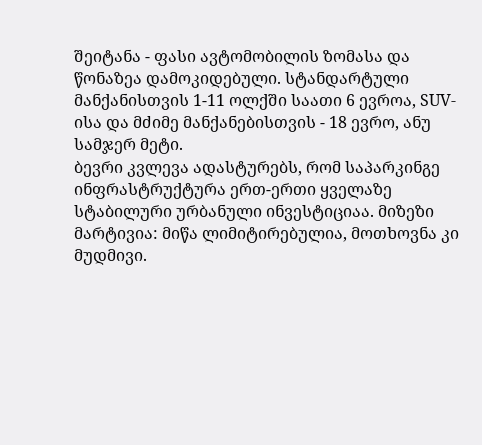შეიტანა - ფასი ავტომობილის ზომასა და წონაზეა დამოკიდებული. სტანდარტული მანქანისთვის 1-11 ოლქში საათი 6 ევროა, SUV-ისა და მძიმე მანქანებისთვის - 18 ევრო, ანუ სამჯერ მეტი.
ბევრი კვლევა ადასტურებს, რომ საპარკინგე ინფრასტრუქტურა ერთ-ერთი ყველაზე სტაბილური ურბანული ინვესტიციაა. მიზეზი მარტივია: მიწა ლიმიტირებულია, მოთხოვნა კი მუდმივი.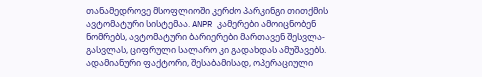თანამედროვე მსოფლიოში კერძო პარკინგი თითქმის ავტომატური სისტემაა. ANPR კამერები ამოიცნობენ ნომრებს, ავტომატური ბარიერები მართავენ შესვლა-გასვლას, ციფრული სალარო კი გადახდას ამუშავებს. ადამიანური ფაქტორი, შესაბამისად, ოპერაციული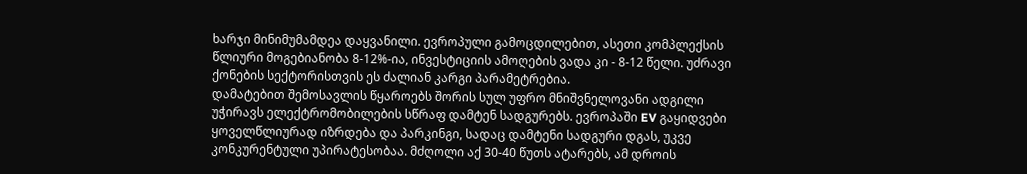ხარჯი მინიმუმამდეა დაყვანილი. ევროპული გამოცდილებით, ასეთი კომპლექსის წლიური მოგებიანობა 8-12%-ია, ინვესტიციის ამოღების ვადა კი - 8-12 წელი. უძრავი ქონების სექტორისთვის ეს ძალიან კარგი პარამეტრებია.
დამატებით შემოსავლის წყაროებს შორის სულ უფრო მნიშვნელოვანი ადგილი უჭირავს ელექტრომობილების სწრაფ დამტენ სადგურებს. ევროპაში EV გაყიდვები ყოველწლიურად იზრდება და პარკინგი, სადაც დამტენი სადგური დგას, უკვე კონკურენტული უპირატესობაა. მძღოლი აქ 30-40 წუთს ატარებს, ამ დროის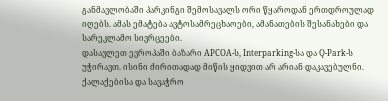განმავლობაში პარკინგი შემოსავალს ორი წყაროდან ერთდროულად იღებს. ამას ემატება ავტოსამრეცხაოები, ამანათების შესანახები და სარეკლამო სივრცეები.
დასავლეთ ევროპაში ბაზარი APCOA-ს, Interparking-სა და Q-Park-ს უჭირავთ. ისინი ძირითადად მიწის ყიდვით არ არიან დაკავებულნი. ქალაქებისა და სავაჭრო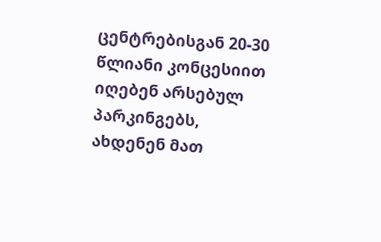ცენტრებისგან 20-30 წლიანი კონცესიით იღებენ არსებულ პარკინგებს, ახდენენ მათ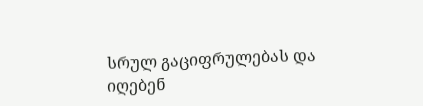სრულ გაციფრულებას და იღებენ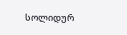სოლიდურ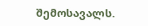შემოსავალს.